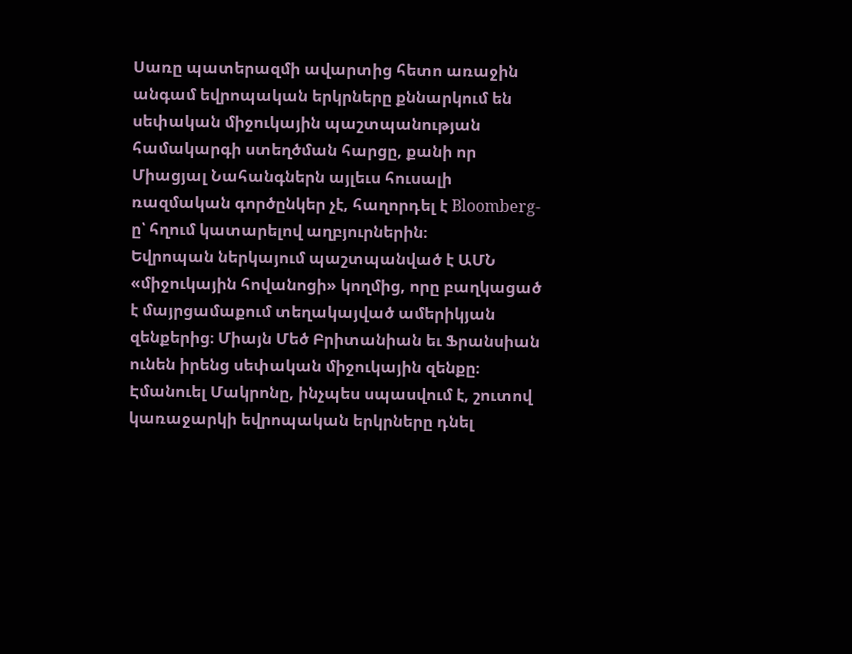Սառը պատերազմի ավարտից հետո առաջին անգամ եվրոպական երկրները քննարկում են սեփական միջուկային պաշտպանության համակարգի ստեղծման հարցը, քանի որ Միացյալ Նահանգներն այլեւս հուսալի ռազմական գործընկեր չէ, հաղորդել է Bloomberg-ը՝ հղում կատարելով աղբյուրներին։
Եվրոպան ներկայում պաշտպանված է ԱՄՆ «միջուկային հովանոցի» կողմից, որը բաղկացած է մայրցամաքում տեղակայված ամերիկյան զենքերից։ Միայն Մեծ Բրիտանիան եւ Ֆրանսիան ունեն իրենց սեփական միջուկային զենքը։ Էմանուել Մակրոնը, ինչպես սպասվում է, շուտով կառաջարկի եվրոպական երկրները դնել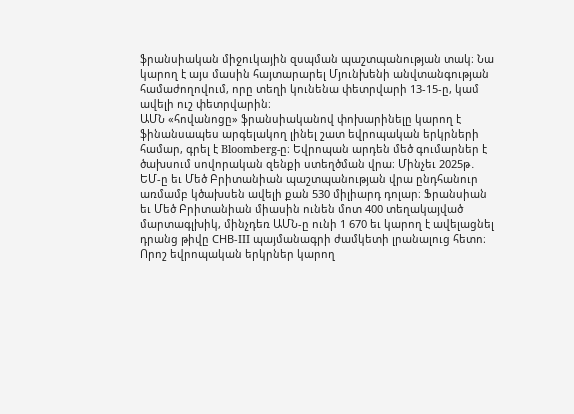ֆրանսիական միջուկային զսպման պաշտպանության տակ։ Նա կարող է այս մասին հայտարարել Մյունխենի անվտանգության համաժողովում, որը տեղի կունենա փետրվարի 13-15-ը, կամ ավելի ուշ փետրվարին։
ԱՄՆ «հովանոցը» ֆրանսիականով փոխարինելը կարող է ֆինանսապես արգելակող լինել շատ եվրոպական երկրների համար, գրել է Bloomberg-ը։ Եվրոպան արդեն մեծ գումարներ է ծախսում սովորական զենքի ստեղծման վրա։ Մինչեւ 2025թ․ ԵՄ-ը եւ Մեծ Բրիտանիան պաշտպանության վրա ընդհանուր առմամբ կծախսեն ավելի քան 530 միլիարդ դոլար։ Ֆրանսիան եւ Մեծ Բրիտանիան միասին ունեն մոտ 400 տեղակայված մարտագլխիկ, մինչդեռ ԱՄՆ-ը ունի 1 670 եւ կարող է ավելացնել դրանց թիվը СНВ-III պայմանագրի ժամկետի լրանալուց հետո։
Որոշ եվրոպական երկրներ կարող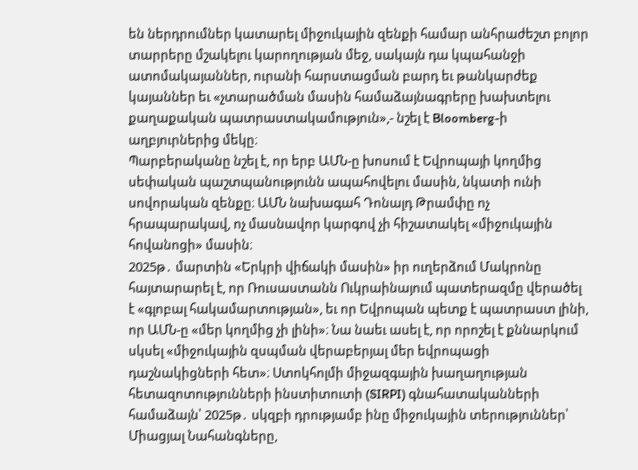են ներդրումներ կատարել միջուկային զենքի համար անհրաժեշտ բոլոր տարրերը մշակելու կարողության մեջ, սակայն դա կպահանջի ատոմակայաններ, ուրանի հարստացման բարդ եւ թանկարժեք կայաններ եւ «չտարածման մասին համաձայնագրերը խախտելու քաղաքական պատրաստակամություն»,- նշել է Bloomberg-ի աղբյուրներից մեկը։
Պարբերականը նշել է, որ երբ ԱՄՆ-ը խոսում է Եվրոպայի կողմից սեփական պաշտպանությունն ապահովելու մասին, նկատի ունի սովորական զենքը։ ԱՄՆ նախագահ Դոնալդ Թրամփը ոչ հրապարակավ, ոչ մասնավոր կարգով չի հիշատակել «միջուկային հովանոցի» մասին։
2025թ․ մարտին «Երկրի վիճակի մասին» իր ուղերձում Մակրոնը հայտարարել է, որ Ռուսաստանն Ուկրաինայում պատերազմը վերածել է «գլոբալ հակամարտության», եւ որ Եվրոպան պետք է պատրաստ լինի, որ ԱՄՆ-ը «մեր կողմից չի լինի»։ Նա նաեւ ասել է, որ որոշել է քննարկում սկսել «միջուկային զսպման վերաբերյալ մեր եվրոպացի դաշնակիցների հետ»։ Ստոկհոլմի միջազգային խաղաղության հետազոտությունների ինստիտուտի (SIRPI) գնահատականների համաձայն՝ 2025թ․ սկզբի դրությամբ ինը միջուկային տերություններ՝ Միացյալ Նահանգները,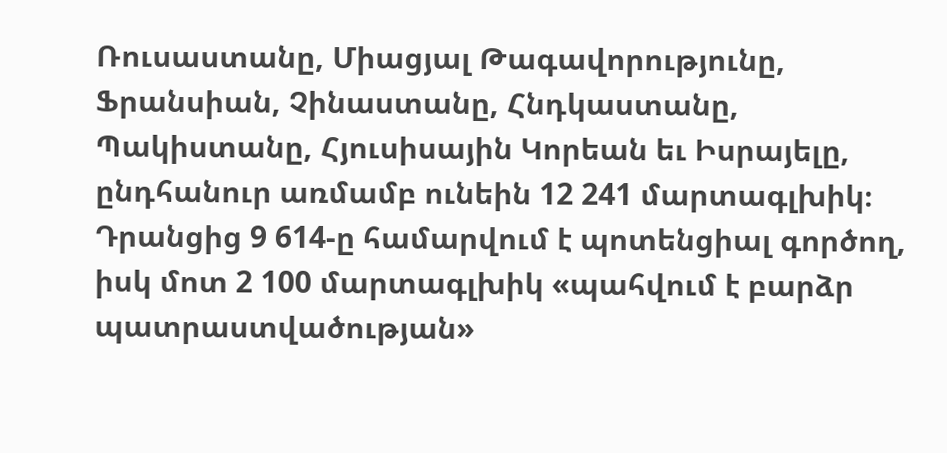Ռուսաստանը, Միացյալ Թագավորությունը, Ֆրանսիան, Չինաստանը, Հնդկաստանը, Պակիստանը, Հյուսիսային Կորեան եւ Իսրայելը, ընդհանուր առմամբ ունեին 12 241 մարտագլխիկ։ Դրանցից 9 614-ը համարվում է պոտենցիալ գործող, իսկ մոտ 2 100 մարտագլխիկ «պահվում է բարձր պատրաստվածության»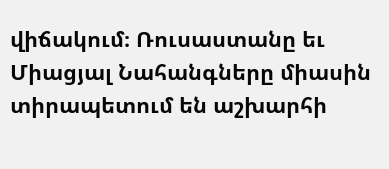վիճակում։ Ռուսաստանը եւ Միացյալ Նահանգները միասին տիրապետում են աշխարհի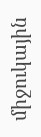միջուկային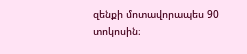զենքի մոտավորապես 90 տոկոսին։